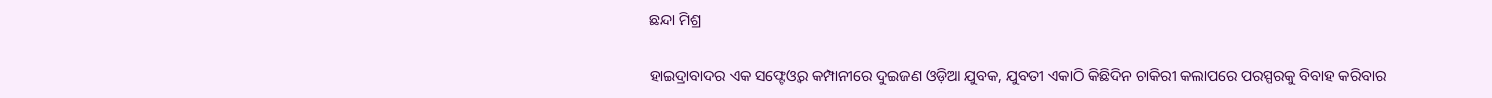ଛନ୍ଦା ମିଶ୍ର

ହାଇଦ୍ରାବାଦର ଏକ ସଫ୍ଟେଓ୍ୱର କମ୍ପାନୀରେ ଦୁଇଜଣ ଓଡ଼ିଆ ଯୁବକ, ଯୁବତୀ ଏକାଠି କିଛିଦିନ ଚାକିରୀ କଲାପରେ ପରସ୍ପରକୁ ବିବାହ କରିବାର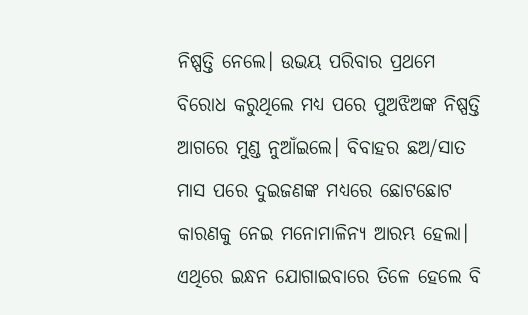ନିଷ୍ପତ୍ତି ନେଲେ। ଉଭୟ ପରିବାର ପ୍ରଥମେ ବିରୋଧ କରୁଥିଲେ ମଧ୍ୟ ପରେ ପୁଅଝିଅଙ୍କ ନିଷ୍ପତ୍ତି ଆଗରେ ମୁଣ୍ଡ ନୁଆଁଇଲେ। ବିବାହର ଛଅ/ସାତ ମାସ ପରେ ଦୁଇଜଣଙ୍କ ମଧ୍ୟରେ ଛୋଟଛୋଟ କାରଣକୁ ନେଇ ମନୋମାଳିନ୍ୟ ଆରମ୍ଭ ହେଲା। ଏଥିରେ ଇନ୍ଧନ ଯୋଗାଇବାରେ ତିଳେ ହେଲେ ବି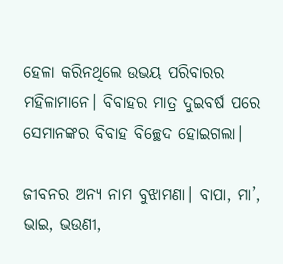ହେଳା କରିନଥିଲେ ଉଭୟ ପରିବାରର ମହିଳାମାନେ। ବିବାହର ମାତ୍ର ଦୁଇବର୍ଷ ପରେ ସେମାନଙ୍କର ବିବାହ ବିଚ୍ଛେଦ ହୋଇଗଲା।

ଜୀବନର ଅନ୍ୟ ନାମ ବୁଝାମଣା। ବାପା, ମା’, ଭାଇ, ଭଉଣୀ,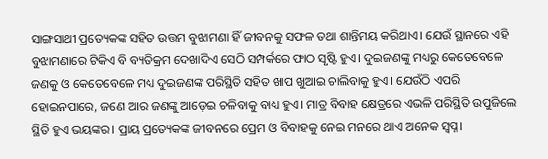ସାଙ୍ଗସାଥୀ ପ୍ରତ୍ୟେକଙ୍କ ସହିତ ଉତ୍ତମ ବୁଝାମଣା ହିଁ ଜୀବନକୁ ସଫଳ ତଥା ଶାନ୍ତିମୟ କରିଥାଏ। ଯେଉଁ ସ୍ଥାନରେ ଏହି ବୁଝାମଣାରେ ଟିକିଏ ବି ବ୍ୟତିକ୍ରମ ଦେଖାଦିଏ ସେଠି ସମ୍ପର୍କରେ ଫାଠ ସୃଷ୍ଟି ହୁଏ। ଦୁଇଜଣଙ୍କୁ ମଧ୍ୟରୁ କେତେବେଳେ ଜଣକୁ ଓ କେତେବେଳେ ମଧ୍ୟ ଦୁଇଜଣଙ୍କ ପରିସ୍ଥିତି ସହିତ ଖାପ ଖୁଆଇ ଚାଲିବାକୁ ହୁଏ। ଯେଉଁଠି ଏପରି ହୋଇନପାରେ, ଜଣେ ଆର ଜଣଙ୍କୁ ଆଡ଼େଇ ଚଳିବାକୁ ବାଧ୍ୟ ହୁଏ। ମାତ୍ର ବିବାହ କ୍ଷେତ୍ରରେ ଏଭଳି ପରିସ୍ଥିତି ଉପୁଜିଲେ ସ୍ଥିତି ହୁଏ ଭୟଙ୍କର। ପ୍ରାୟ ପ୍ରତ୍ୟେକଙ୍କ ଜୀବନରେ ପ୍ରେମ ଓ ବିବାହକୁ ନେଇ ମନରେ ଥାଏ ଅନେକ ସ୍ଵପ୍ନ।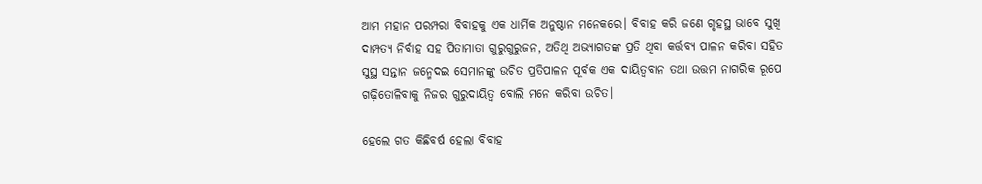ଆମ ମହାନ ପରମ୍ପରା ବିବାହକୁ ଏକ ଧାର୍ମିକ ଅନୁଷ୍ଠାନ ମନେକରେ। ବିବାହ କରି ଜଣେ ଗୃହସ୍ଥ ଭାବେ ସୁଖି ଦାମ୍ପତ୍ୟ ନିର୍ବାହ ସହ ପିତାମାତା ଗୁରୁଗୁରୁଜନ, ଅତିଥି ଅଭ୍ୟାଗତଙ୍କ ପ୍ରତି ଥିବା କର୍ତ୍ତବ୍ୟ ପାଳନ କରିବା ସହିତ ସୁସ୍ଥ ସନ୍ତାନ ଜନ୍ମେଦଇ ସେମାନଙ୍କୁ ଉଚିତ ପ୍ରତିପାଳନ ପୂର୍ବକ ଏକ ଦାୟିତ୍ୱବାନ ତଥା ଉତ୍ତମ ନାଗରିକ ରୂପେ ଗଢ଼ିତୋଳିବାକୁ ନିଜର ଗୁରୁଦାୟିତ୍ୱ ବୋଲି ମନେ କରିବା ଉଚିତ।

ହେଲେ ଗତ କିଛିବର୍ଷ ହେଲା ବିବାହ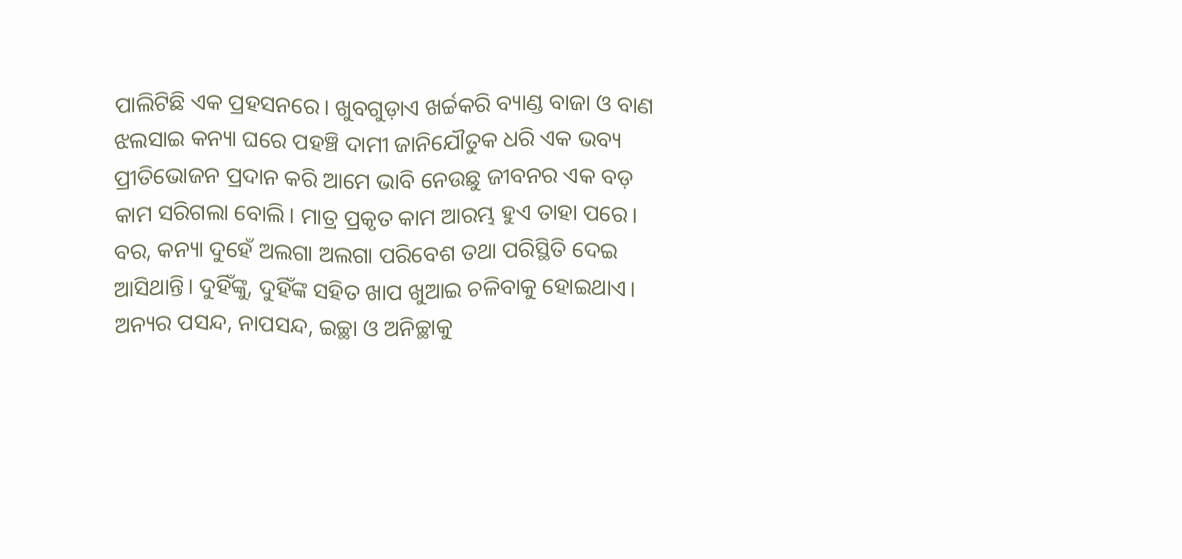ପାଲିଟିଛି ଏକ ପ୍ରହସନରେ। ଖୁବଗୁଡ଼ାଏ ଖର୍ଚ୍ଚକରି ବ୍ୟାଣ୍ଡ ବାଜା ଓ ବାଣ ଝଲସାଇ କନ୍ୟା ଘରେ ପହଞ୍ଚି ଦାମୀ ଜାନିଯୌତୁକ ଧରି ଏକ ଭବ୍ୟ ପ୍ରୀତିଭୋଜନ ପ୍ରଦାନ କରି ଆମେ ଭାବି ନେଉଛୁ ଜୀବନର ଏକ ବଡ଼ କାମ ସରିଗଲା ବୋଲି। ମାତ୍ର ପ୍ରକୃତ କାମ ଆରମ୍ଭ ହୁଏ ତାହା ପରେ। ବର, କନ୍ୟା ଦୁହେଁ ଅଲଗା ଅଲଗା ପରିବେଶ ତଥା ପରିସ୍ଥିତି ଦେଇ ଆସିଥାନ୍ତି। ଦୁହିଁଙ୍କୁ, ଦୁହିଁଙ୍କ ସହିତ ଖାପ ଖୁଆଇ ଚଳିବାକୁ ହୋଇଥାଏ। ଅନ୍ୟର ପସନ୍ଦ, ନାପସନ୍ଦ, ଇଚ୍ଛା ଓ ଅନିଚ୍ଛାକୁ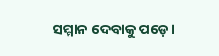ସମ୍ମାନ ଦେବାକୁ ପଡ଼େ।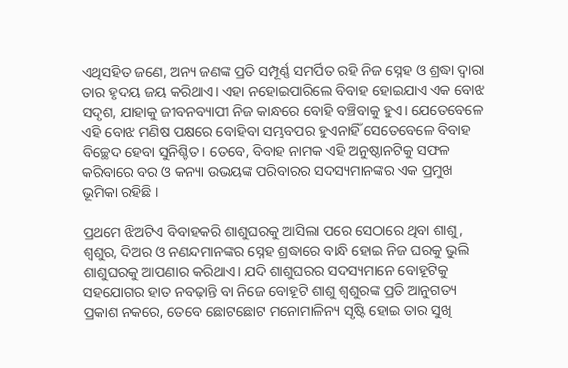ଏଥିସହିତ ଜଣେ, ଅନ୍ୟ ଜଣଙ୍କ ପ୍ରତି ସମ୍ପୂର୍ଣ୍ଣ ସମର୍ପିତ ରହି ନିଜ ସ୍ନେହ ଓ ଶ୍ରଦ୍ଧା ଦ୍ଵାରା ତାର ହୃଦୟ ଜୟ କରିଥାଏ। ଏହା ନହୋଇପାରିଲେ ବିବାହ ହୋଇଯାଏ ଏକ ବୋଝ ସଦୃଶ, ଯାହାକୁ ଜୀବନବ୍ୟାପୀ ନିଜ କାନ୍ଧରେ ବୋହି ବଞ୍ଚିବାକୁ ହୁଏ। ଯେତେବେଳେ ଏହି ବୋଝ ମଣିଷ ପକ୍ଷରେ ବୋହିବା ସମ୍ଭବପର ହୁଏନାହିଁ ସେତେବେଳେ ବିବାହ ବିଚ୍ଛେଦ ହେବା ସୁନିଶ୍ଚିତ। ତେବେ, ବିବାହ ନାମକ ଏହି ଅନୁଷ୍ଠାନଟିକୁ ସଫଳ କରିବାରେ ବର ଓ କନ୍ୟା ଉଭୟଙ୍କ ପରିବାରର ସଦସ୍ୟମାନଙ୍କର ଏକ ପ୍ରମୁଖ ଭୂମିକା ରହିଛି ।

ପ୍ରଥମେ ଝିଅଟିଏ ବିବାହକରି ଶାଶୁଘରକୁ ଆସିଲା ପରେ ସେଠାରେ ଥିବା ଶାଶୁ, ଶ୍ୱଶୁର, ଦିଅର ଓ ନଣନ୍ଦମାନଙ୍କର ସ୍ନେହ ଶ୍ରଦ୍ଧାରେ ବାନ୍ଧି ହୋଇ ନିଜ ଘରକୁ ଭୁଲି ଶାଶୁଘରକୁ ଆପଣାର କରିଥାଏ। ଯଦି ଶାଶୁଘରର ସଦସ୍ୟମାନେ ବୋହୂଟିକୁ ସହଯୋଗର ହାତ ନବଢ଼ାନ୍ତି ବା ନିଜେ ବୋହୂଟି ଶାଶୁ ଶ୍ୱଶୁରଙ୍କ ପ୍ରତି ଆନୁଗତ୍ୟ ପ୍ରକାଶ ନକରେ, ତେବେ ଛୋଟଛୋଟ ମନୋମାଳିନ୍ୟ ସୃଷ୍ଟି ହୋଇ ତାର ସୁଖି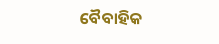ବୈବାହିକ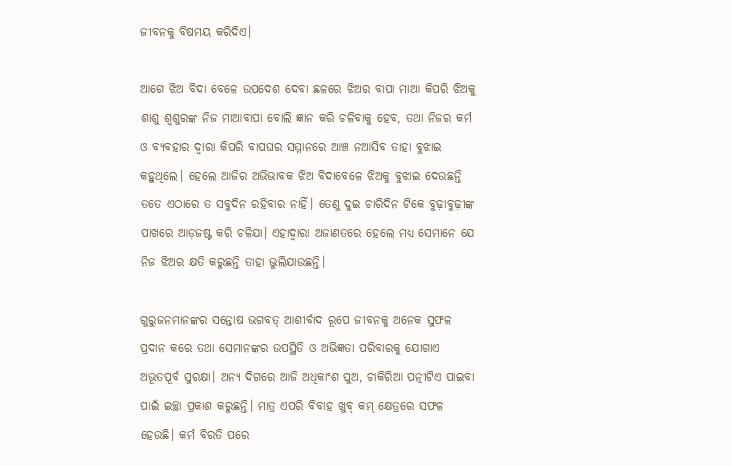ଜୀବନକୁ ବିଷମୟ କରିଦିଏ।

ଆଗେ ଝିଅ ବିଦା ବେଳେ ଉପଦେଶ ଦେବା ଛଳରେ ଝିଅର ବାପା ମାଆ କିପରି ଝିଅକୁ ଶାଶୁ ଶ୍ୱଶୁରଙ୍କ ନିଜ ମାଆବାପା ବୋଲି ଜ୍ଞାନ କରି ଚଳିବାକୁ ହେବ, ତଥା ନିଜର କର୍ମ ଓ ବ୍ୟବହାର ଦ୍ଵାରା କିପରି ବାପଘର ସମ୍ମାନରେ ଆଞ୍ଚ ନଆସିବ ତାହା ବୁଝାଇ କହୁଥିଲେ। ହେଲେ ଆଜିର ଅଭିଭାବକ ଝିଅ ବିଦାବେଳେ ଝିଅକୁ ବୁଝାଇ ଦେଉଛନ୍ତି ତତେ ଏଠାରେ ତ ସବୁଦିନ ରହିବାର ନାହିଁ। ତେଣୁ ଦୁଇ ଚାରିଦିନ ଟିକେ ବୁଢ଼ାବୁଢ଼ୀଙ୍କ ପାଖରେ ଆଡ଼ଜଷ୍ଟ କରି ଚଳିଯା। ଏହାଦ୍ଵାରା ଅଜାଣତରେ ହେଲେ ମଧ୍ୟ ସେମାନେ ଯେ ନିଜ ଝିଅର କ୍ଷତି କରୁଛନ୍ତି ତାହା ଭୁଲିଯାଉଛନ୍ତି।

ଗୁରୁଜନମାନଙ୍କର ସନ୍ତୋଷ ଭଗବତ୍ ଆଶୀର୍ବାଦ ରୂପେ ଜୀବନକୁ ଅନେକ ସୁଫଳ ପ୍ରଦାନ କରେ ତଥା ସେମାନଙ୍କର ଉପସ୍ଥିତି ଓ ଅଭିଜ୍ଞତା ପରିବାରକୁ ଯୋଗାଏ ଅଭୂତପୂର୍ବ ସୁରକ୍ଷା। ଅନ୍ୟ ଦିଗରେ ଆଜି ଅଧିକାଂଶ ପୁଅ, ଚାକିରିଆ ପତ୍ନୀଟିଏ ପାଇବା ପାଇଁ ଇଚ୍ଛା ପ୍ରକାଶ କରୁଛନ୍ତି। ମାତ୍ର ଏପରି ବିବାହ ଖୁବ୍ କମ୍ କ୍ଷେତ୍ରରେ ସଫଳ ହେଉଛି। କର୍ମ ବିରତି ପରେ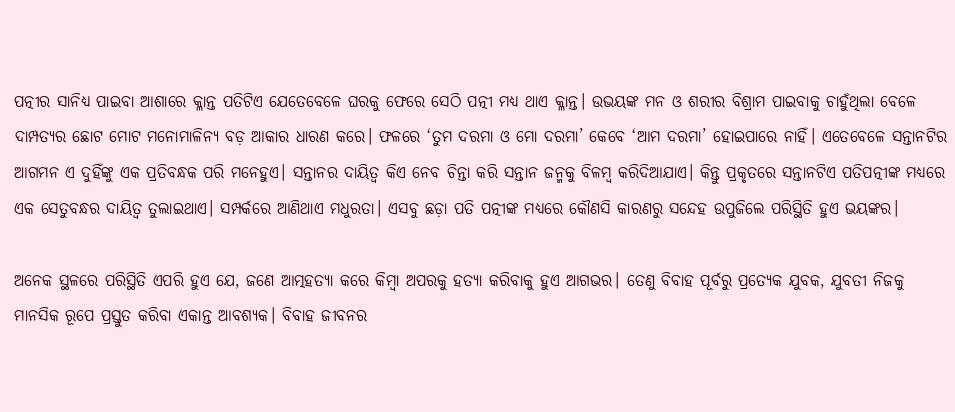ପତ୍ନୀର ସାନିଧ୍ୟ ପାଇବା ଆଶାରେ କ୍ଳାନ୍ତ ପତିଟିଏ ଯେତେବେଳେ ଘରକୁ ଫେରେ ସେଠି ପତ୍ନୀ ମଧ୍ୟ ଥାଏ କ୍ଳାନ୍ତ। ଉଭୟଙ୍କ ମନ ଓ ଶରୀର ବିଶ୍ରାମ ପାଇବାକୁ ଚାହୁଁଥିଲା ବେଳେ ଦାମ୍ପତ୍ୟର ଛୋଟ ମୋଟ ମନୋମାଳିନ୍ୟ ବଡ଼ ଆକାର ଧାରଣ କରେ। ଫଳରେ ‘ତୁମ ଦରମା ଓ ମୋ ଦରମା’ କେବେ ‘ଆମ ଦରମା’ ହୋଇପାରେ ନାହିଁ। ଏତେବେଳେ ସନ୍ତାନଟିର ଆଗମନ ଏ ଦୁହିଁଙ୍କୁ ଏକ ପ୍ରତିବନ୍ଧକ ପରି ମନେହୁଏ। ସନ୍ତାନର ଦାୟିତ୍ୱ କିଏ ନେବ ଚିନ୍ତା କରି ସନ୍ତାନ ଜନ୍ମକୁ ବିଳମ୍ବ କରିଦିଆଯାଏ। କିନ୍ତୁ ପ୍ରକୃତରେ ସନ୍ତାନଟିଏ ପତିପତ୍ନୀଙ୍କ ମଧ୍ୟରେ ଏକ ସେତୁବନ୍ଧର ଦାୟିତ୍ୱ ତୁଲାଇଥାଏ। ସମ୍ପର୍କରେ ଆଣିଥାଏ ମଧୁରତା। ଏସବୁ ଛଡ଼ା ପତି ପତ୍ନୀଙ୍କ ମଧ୍ୟରେ କୌଣସି କାରଣରୁ ସନ୍ଦେହ ଉପୁଜିଲେ ପରିସ୍ଥିତି ହୁଏ ଭୟଙ୍କର।

ଅନେକ ସ୍ଥଳରେ ପରିସ୍ଥିତି ଏପରି ହୁଏ ଯେ, ଜଣେ ଆତ୍ମହତ୍ୟା କରେ କିମ୍ବା ଅପରକୁ ହତ୍ୟା କରିବାକୁ ହୁଏ ଆଗଭର। ତେଣୁ ବିବାହ ପୂର୍ବରୁ ପ୍ରତ୍ୟେକ ଯୁବକ, ଯୁବତୀ ନିଜକୁ ମାନସିକ ରୂପେ ପ୍ରସ୍ତୁତ କରିବା ଏକାନ୍ତ ଆବଶ୍ୟକ। ବିବାହ ଜୀବନର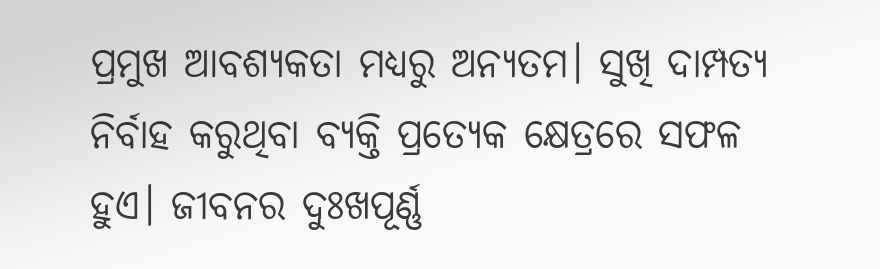ପ୍ରମୁଖ ଆବଶ୍ୟକତା ମଧ୍ୟରୁ ଅନ୍ୟତମ। ସୁଖି ଦାମ୍ପତ୍ୟ ନିର୍ବାହ କରୁଥିବା ବ୍ୟକ୍ତି ପ୍ରତ୍ୟେକ କ୍ଷେତ୍ରରେ ସଫଳ ହୁଏ। ଜୀବନର ଦୁଃଖପୂର୍ଣ୍ଣ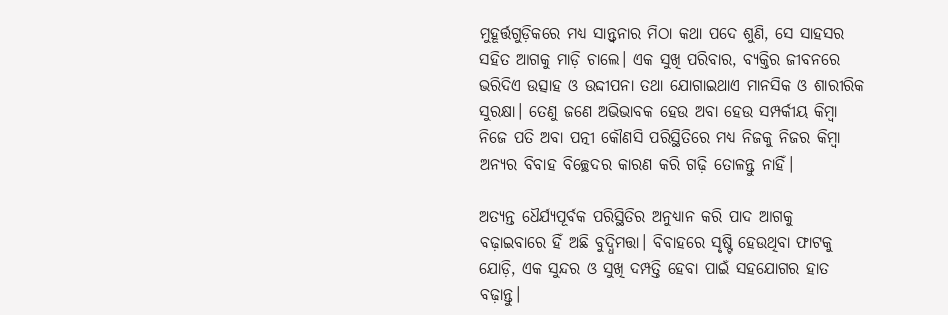ମୁହୂର୍ତ୍ତଗୁଡ଼ିକରେ ମଧ୍ୟ ସାନ୍ତ୍ୱନାର ମିଠା କଥା ପଦେ ଶୁଣି, ସେ ସାହସର ସହିତ ଆଗକୁ ମାଡ଼ି ଚାଲେ। ଏକ ସୁଖି ପରିବାର, ବ୍ୟକ୍ତିର ଜୀବନରେ ଭରିଦିଏ ଉତ୍ସାହ ଓ ଉଦ୍ଦୀପନା ତଥା ଯୋଗାଇଥାଏ ମାନସିକ ଓ ଶାରୀରିକ ସୁରକ୍ଷା। ତେଣୁ ଜଣେ ଅଭିଭାବକ ହେଉ ଅବା ହେଉ ସମ୍ପର୍କୀୟ କିମ୍ବା ନିଜେ ପତି ଅବା ପତ୍ନୀ କୌଣସି ପରିସ୍ଥିତିରେ ମଧ୍ୟ ନିଜକୁ ନିଜର କିମ୍ବା ଅନ୍ୟର ବିବାହ ବିଚ୍ଛେଦର କାରଣ କରି ଗଢ଼ି ତୋଳନ୍ତୁ ନାହିଁ।

ଅତ୍ୟନ୍ତ ଧୈର୍ଯ୍ୟପୂର୍ବକ ପରିସ୍ଥିତିର ଅନୁଧ୍ୟାନ କରି ପାଦ ଆଗକୁ ବଢ଼ାଇବାରେ ହିଁ ଅଛି ବୁଦ୍ଧିମତ୍ତା। ବିବାହରେ ସୃଷ୍ଟି ହେଉଥିବା ଫାଟକୁ ଯୋଡ଼ି, ଏକ ସୁନ୍ଦର ଓ ସୁଖି ଦମ୍ପତ୍ତି ହେବା ପାଇଁ ସହଯୋଗର ହାତ ବଢ଼ାନ୍ତୁ।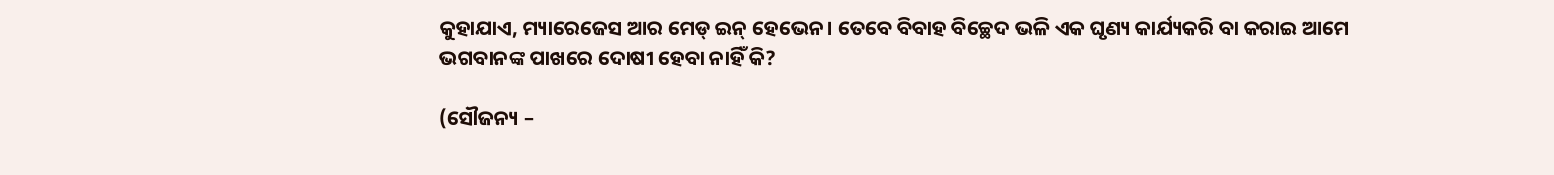କୁହାଯାଏ, ମ୍ୟାରେଜେସ ଆର ମେଡ୍‍ ଇନ୍ ହେଭେନ। ତେବେ ବିବାହ ବିଚ୍ଛେଦ ଭଳି ଏକ ଘୃଣ୍ୟ କାର୍ଯ୍ୟକରି ବା କରାଇ ଆମେ ଭଗବାନଙ୍କ ପାଖରେ ଦୋଷୀ ହେବା ନାହିଁ କି?

(ସୌଜନ୍ୟ –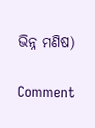ଭିନ୍ନ ମଣିଷ)

Comment